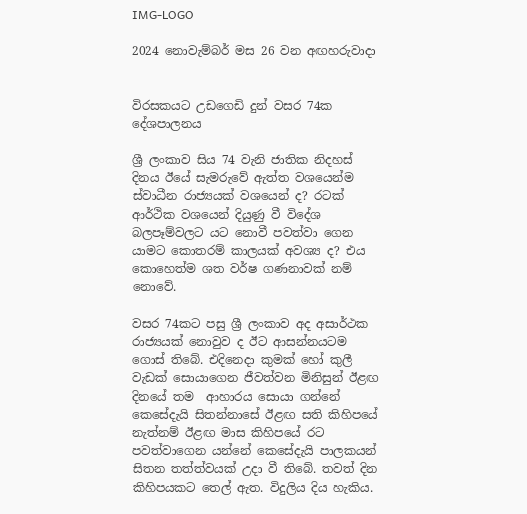IMG-LOGO

2024 නොවැම්බර් මස 26 වන අඟහරුවාදා


විරසකයට උඩගෙඩි දුන් වසර 74ක දේශපාලනය

ශ්‍රී ලංකාව සිය 74 වැනි ජාතික නිදහස් දිනය ඊයේ සැමරුවේ ඇත්ත වශයෙන්ම ස්වාධීන රාජ්‍යයක් වශයෙන් ද? රටක් ආර්ථික වශයෙන් දියුණු වී විදේශ බලපෑම්වලට යට නොවී පවත්වා ගෙන යාමට කොතරම් කාලයක් අවශ්‍ය ද? එය කොහෙත්ම ශත වර්ෂ ගණනාවක් නම් නොවේ.

වසර 74කට පසු ශ්‍රී ලංකාව අද අසාර්ථක රාජ්‍යයක් නොවුව ද ඊට ආසන්නයටම ගොස් තිබේ. එදිනෙදා කුමක් හෝ කුලී වැඩක් සොයාගෙන ජීවත්වන මිනිසුන් ඊළඟ දිනයේ තම  ආහාරය සොයා ගන්නේ කෙසේදැයි සිතන්නාසේ ඊළඟ සති කිහිපයේ නැත්නම් ඊළඟ මාස කිහිපයේ රට පවත්වාගෙන යන්නේ කෙසේදැයි පාලකයන් සිතන තත්ත්වයක් උදා වී තිබේ. තවත් දින කිහිපයකට තෙල් ඇත. විදුලිය දිය හැකිය.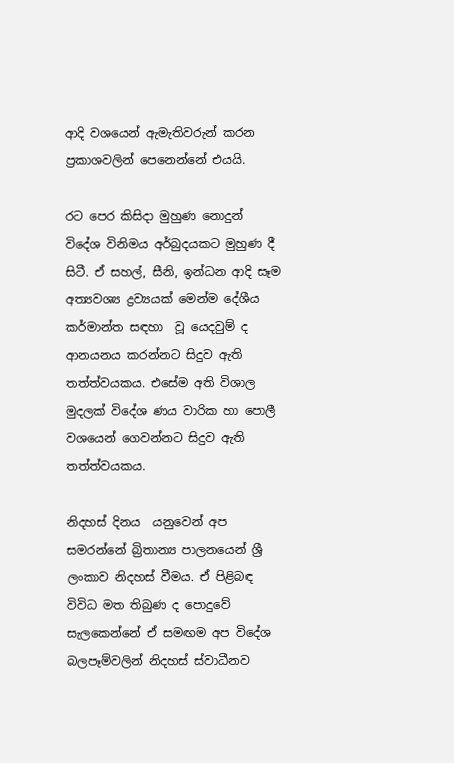ආදි වශයෙන් ඇමැතිවරුන් කරන ප්‍රකාශවලින් පෙනෙන්නේ එයයි.

රට පෙර කිසිදා මුහුණ නොදුන් විදේශ විනිමය අර්බුදයකට මුහුණ දී සිටී. ඒ සහල්, සීනි, ඉන්ධන ආදි සෑම අත්‍යවශ්‍ය ද්‍රව්‍යයක් මෙන්ම දේශීය කර්මාන්ත සඳහා  වූ යෙදවුම් ද ආනයනය කරන්නට සිදුව ඇති තත්ත්වයකය. එසේම අති විශාල මුදලක් විදේශ ණය වාරික හා පොලී වශයෙන් ගෙවන්නට සිදුව ඇති තත්ත්වයකය.

නිදහස් දිනය  යනුවෙන් අප සමරන්නේ බ්‍රිතාන්‍ය පාලනයෙන් ශ්‍රී ලංකාව නිදහස් වීමය. ඒ පිළිබඳ විවිධ මත තිබුණ ද පොදුවේ සැලකෙන්නේ ඒ සමඟම අප විදේශ බලපෑම්වලින් නිදහස් ස්වාධීනව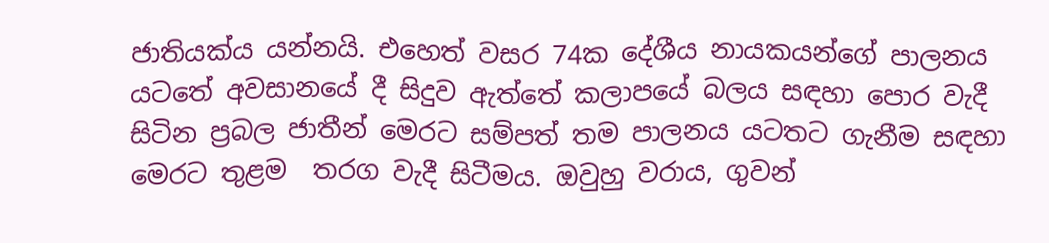ජාතියක්ය යන්නයි. එහෙත් වසර 74ක දේශීය නායකයන්ගේ පාලනය යටතේ අවසානයේ දී සිදුව ඇත්තේ කලාපයේ බලය සඳහා පොර වැදී සිටින ප්‍රබල ජාතීන් මෙරට සම්පත් තම පාලනය යටතට ගැනීම සඳහා මෙරට තුළම  තරග වැදී සිටීමය. ඔවුහු වරාය, ගුවන්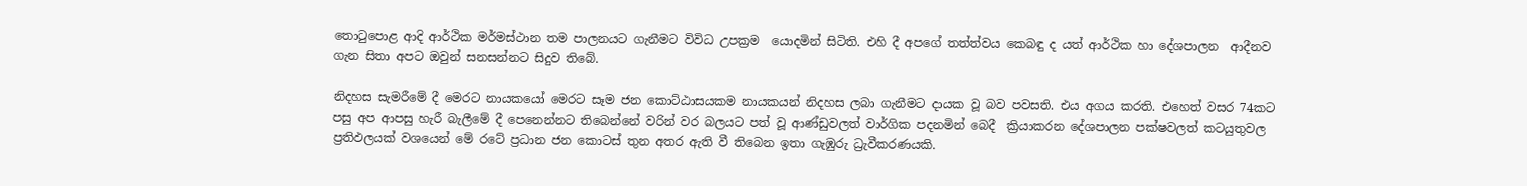තොටුපොළ ආදි ආර්ථික මර්මස්ථාන තම පාලනයට ගැනීමට විවිධ උපක්‍රම  යොදමින් සිටිති. එහි දී අපගේ තත්ත්වය කෙබඳු ද යත් ආර්ථික හා දේශපාලන  ආදීනව ගැන සිතා අපට ඔවුන් සනසන්නට සිදුව තිබේ.

නිදහස සැමරීමේ දී මෙරට නායකයෝ මෙරට සෑම ජන කොට්ඨාසයකම නායකයන් නිදහස ලබා ගැනීමට දායක වූ බව පවසති. එය අගය කරති. එහෙත් වසර 74කට පසු අප ආපසු හැරී බැලීමේ දී පෙනෙන්නට තිබෙන්නේ වරින් වර බලයට පත් වූ ආණ්ඩුවලත් වාර්ගික පදනමින් බෙදී  ක්‍රියාකරන දේශපාලන පක්ෂවලත් කටයුතුවල ප්‍රතිඵලයක් වශයෙන් මේ රටේ ප්‍රධාන ජන කොටස් තුන අතර ඇති වී තිබෙන ඉතා ගැඹුරු ධ්‍රැවීකරණයකි.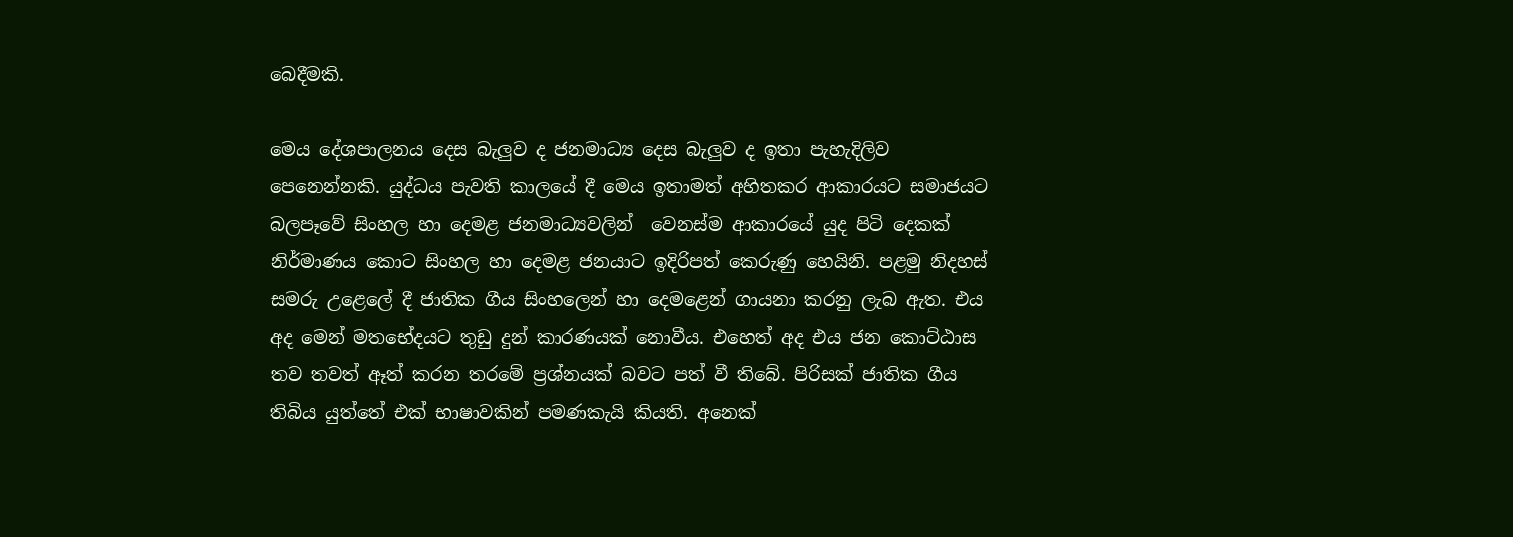බෙදීමකි.

මෙය දේශපාලනය දෙස බැලුව ද ජනමාධ්‍ය දෙස බැලුව ද ඉතා පැහැදිලිව පෙනෙන්නකි. යුද්ධය පැවති කාලයේ දී මෙය ඉතාමත් අහිතකර ආකාරයට සමාජයට බලපෑවේ සිංහල හා දෙමළ ජනමාධ්‍යවලින්  වෙනස්ම ආකාරයේ යුද පිටි දෙකක් නිර්මාණය කොට සිංහල හා දෙමළ ජනයාට ඉදිරිපත් කෙරුණු හෙයිනි. පළමු නිදහස් සමරු උළෙලේ දී ජාතික ගීය සිංහලෙන් හා දෙමළෙන් ගායනා කරනු ලැබ ඇත. එය අද මෙන් මතභේදයට තුඩු දුන් කාරණයක් නොවීය. එහෙත් අද එය ජන කොට්ඨාස තව තවත් ඈත් කරන තරමේ ප්‍රශ්නයක් බවට පත් වී තිබේ. පිරිසක් ජාතික ගීය තිබිය යුත්තේ එක් භාෂාවකින් පමණකැයි කියති. අනෙක්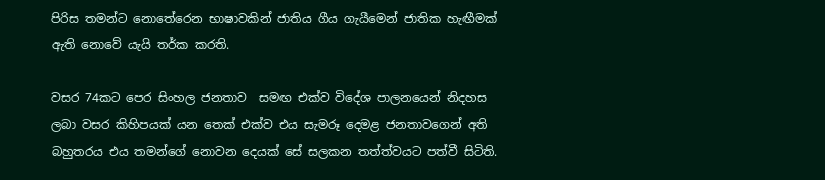පිරිස තමන්ට නොතේරෙන භාෂාවකින් ජාතිය ගීය ගැයීමෙන් ජාතික හැඟීමක් ඇති නොවේ යැයි තර්ක කරති.

වසර 74කට පෙර සිංහල ජනතාව  සමඟ එක්ව විදේශ පාලනයෙන් නිදහස ලබා වසර කිහිපයක් යන තෙක් එක්ව එය සැමරූ දෙමළ ජනතාවගෙන් අති බහුතරය එය තමන්ගේ නොවන දෙයක් සේ සලකන තත්ත්වයට පත්වී සිටිති.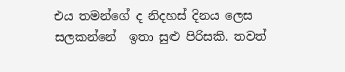එය තමන්ගේ ද නිදහස් දිනය ලෙස සලකන්නේ  ඉතා සුළු පිරිසකි. තවත්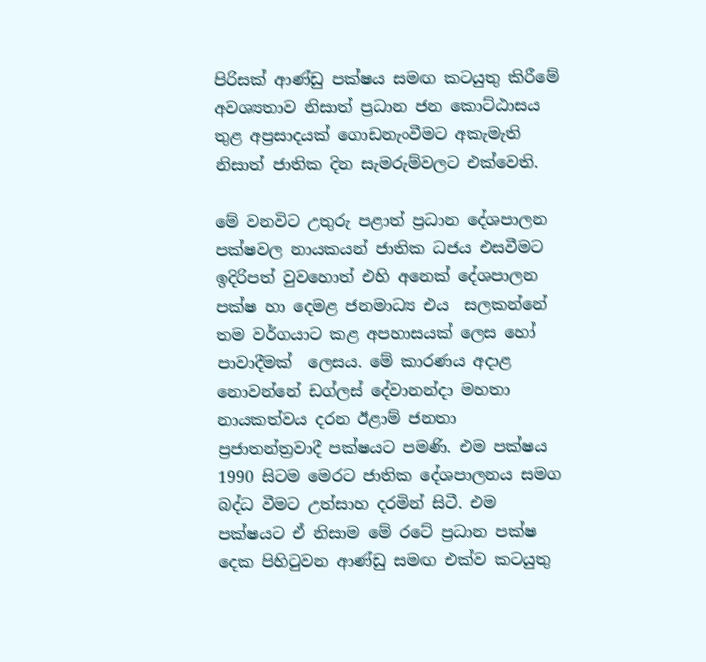පිරිසක් ආණ්ඩු පක්ෂය සමඟ කටයුතු කිරීමේ අවශ්‍යතාව නිසාත් ප්‍රධාන ජන කොට්ඨාසය තුළ අප්‍රසාදයක් ගොඩනැංවීමට අකැමැති නිසාත් ජාතික දින සැමරුම්වලට එක්වෙති.

මේ වනවිට උතුරු පළාත් ප්‍රධාන දේශපාලන පක්ෂවල නායකයන් ජාතික ධජය එසවීමට ඉදිරිපත් වුවහොත් එහි අනෙක් දේශපාලන පක්ෂ හා දෙමළ ජනමාධ්‍ය එය  සලකන්නේ තම වර්ගයාට කළ අපහාසයක් ලෙස හෝ පාවාදීමක්  ලෙසය. මේ කාරණය අදාළ නොවන්නේ ඩග්ලස් දේවානන්දා මහතා නායකත්වය දරන ඊළාම් ජනතා ප්‍රජාතන්ත්‍රවාදී පක්ෂයට පමණි. එම පක්ෂය  1990 සිටම මෙරට ජාතික දේශපාලනය සමග බද්ධ වීමට උත්සාහ දරමින් සිටී. එම පක්ෂයට ඒ නිසාම මේ රටේ ප්‍රධාන පක්ෂ දෙක පිහිටුවන ආණ්ඩු සමඟ එක්ව කටයුතු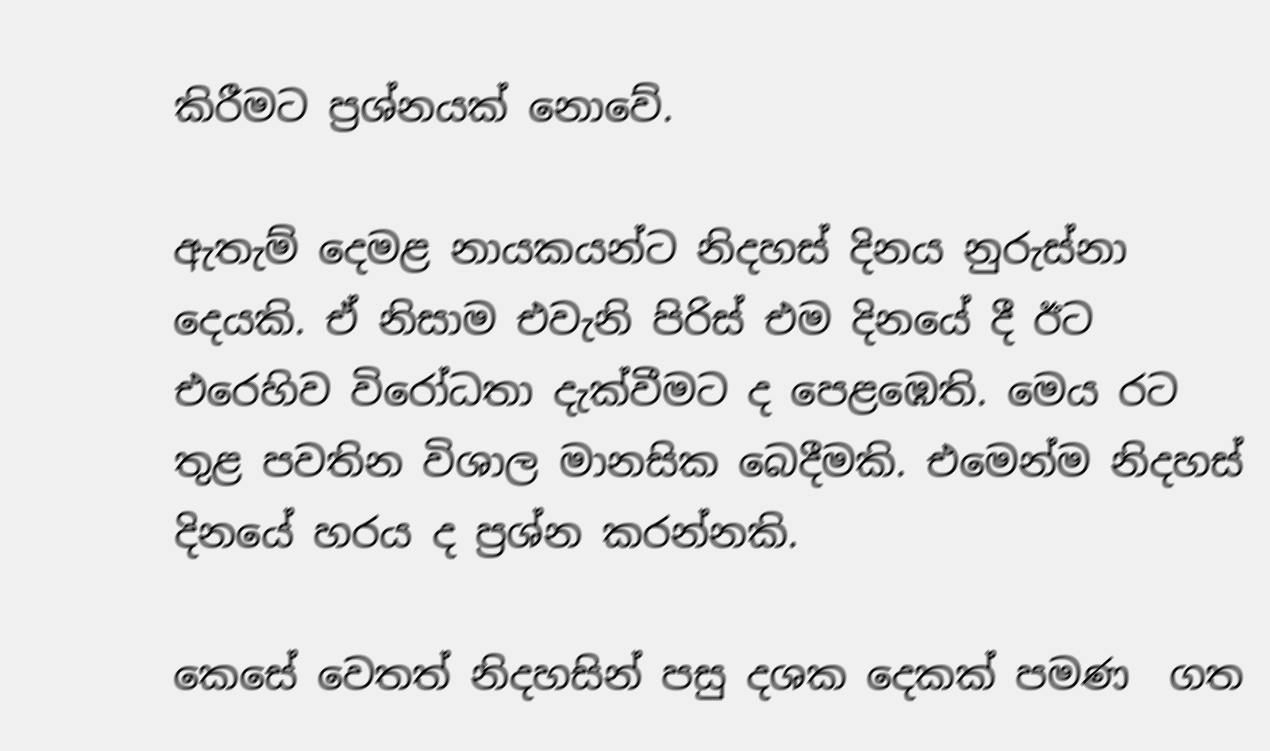කිරීමට ප්‍රශ්නයක් නොවේ.

ඇතැම් දෙමළ නායකයන්ට නිදහස් දිනය නුරුස්නා දෙයකි. ඒ නිසාම එවැනි පිරිස් එම දිනයේ දී ඊට එරෙහිව විරෝධතා දැක්වීමට ද පෙළඹෙති. මෙය රට තුළ පවතින විශාල මානසික බෙදීමකි. එමෙන්ම නිදහස් දිනයේ හරය ද ප්‍රශ්න කරන්නකි.

කෙසේ වෙතත් නිදහසින් පසු දශක දෙකක් පමණ  ගත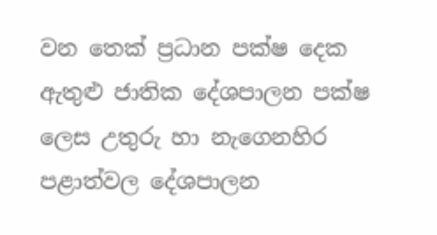වන තෙක් ප්‍රධාන පක්ෂ දෙක ඇතුළු ජාතික දේශපාලන පක්ෂ ලෙස උතුරු හා නැගෙනහිර පළාත්වල දේශපාලන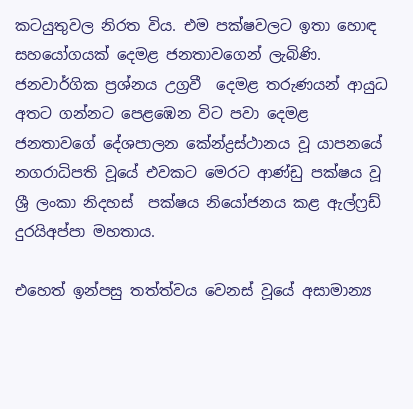කටයුතුවල නිරත විය. එම පක්ෂවලට ඉතා හොඳ  සහයෝගයක් දෙමළ ජනතාවගෙන් ලැබිණි. ජනවාර්ගික ප්‍රශ්නය උග්‍රවී  දෙමළ තරුණයන් ආයුධ අතට ගන්නට පෙළඹෙන විට පවා දෙමළ ජනතාවගේ දේශපාලන කේන්ද්‍රස්ථානය වූ යාපනයේ නගරාධිපති වූයේ එවකට මෙරට ආණ්ඩු පක්ෂය වූ ශ්‍රී ලංකා නිදහස්  පක්ෂය නියෝජනය කළ ඇල්ෆ්‍රඩ් දුරයිඅප්පා මහතාය.

එහෙත් ඉන්පසු තත්ත්වය වෙනස් වූයේ අසාමාන්‍ය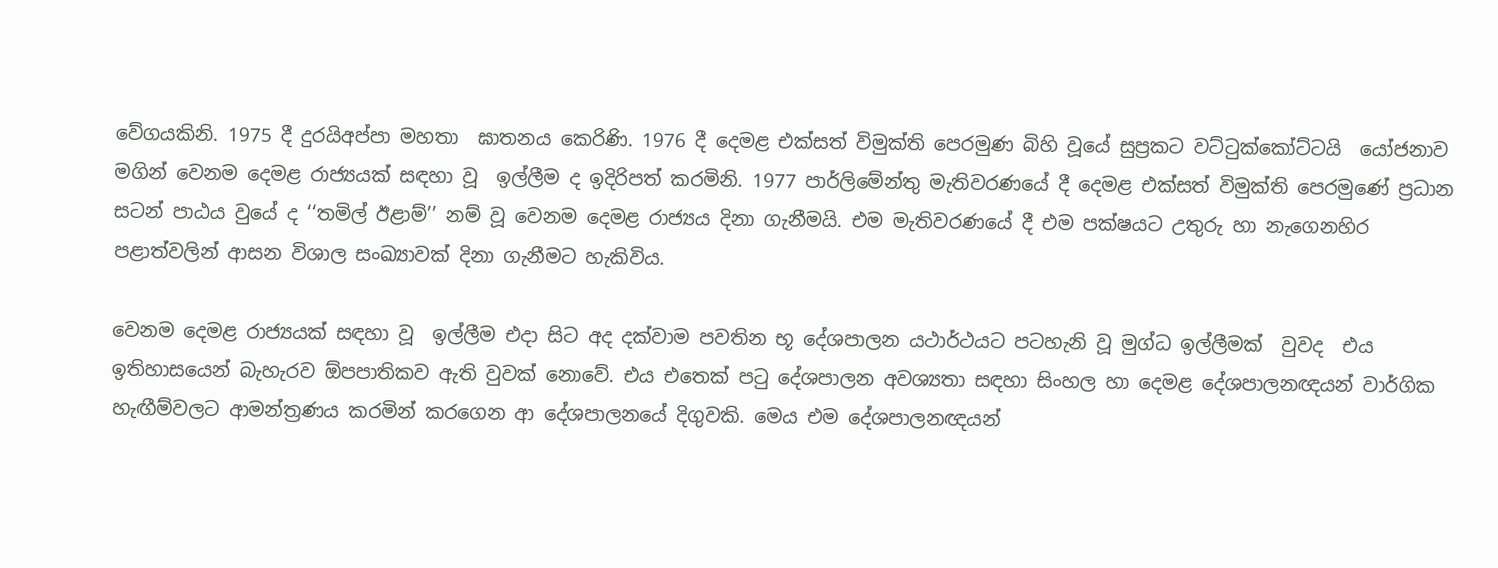වේගයකිනි. 1975 දී දුරයිඅප්පා මහතා  ඝාතනය කෙරිණි. 1976 දී දෙමළ එක්සත් විමුක්ති පෙරමුණ බිහි වූයේ සුප්‍රකට වට්ටුක්කෝට්ටයි  යෝජනාව මගින් වෙනම දෙමළ රාජ්‍යයක් සඳහා වූ  ඉල්ලීම ද ඉදිරිපත් කරමිනි. 1977 පාර්ලිමේන්තු මැතිවරණයේ දී දෙමළ එක්සත් විමුක්ති පෙරමුණේ ප්‍රධාන සටන් පාඨය වුයේ ද ‘‘තමිල් ඊළාම්’’ නම් වූ වෙනම දෙමළ රාජ්‍යය දිනා ගැනීමයි. එම මැතිවරණයේ දී එම පක්ෂයට උතුරු හා නැගෙනහිර  පළාත්වලින් ආසන විශාල සංඛ්‍යාවක් දිනා ගැනීමට හැකිවිය.

වෙනම දෙමළ රාජ්‍යයක් සඳහා වූ  ඉල්ලීම එදා සිට අද දක්වාම පවතින භූ දේශපාලන යථාර්ථයට පටහැනි වූ මුග්ධ ඉල්ලීමක්  වුවද  එය ඉතිහාසයෙන් බැහැරව ඕපපාතිකව ඇති වුවක් නොවේ. එය එතෙක් පටු දේශපාලන අවශ්‍යතා සඳහා සිංහල හා දෙමළ දේශපාලනඥයන් වාර්ගික හැඟීම්වලට ආමන්ත්‍රණය කරමින් කරගෙන ආ දේශපාලනයේ දිගුවකි. මෙය එම දේශපාලනඥයන්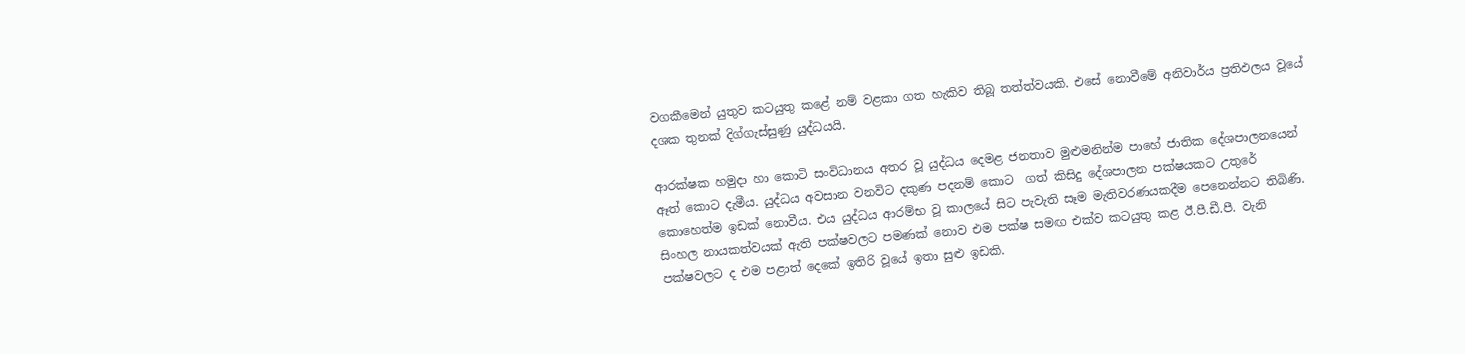වගකීමෙන් යුතුව කටයුතු කළේ නම් වළකා ගත හැකිව තිබූ තත්ත්වයකි. එසේ නොවීමේ අනිවාර්ය ප්‍රතිඵලය වූයේ දශක තුනක් දිග්ගැස්සුණු යුද්ධයයි.

ආරක්ෂක හමුදා හා කොටි සංවිධානය අතර වූ යුද්ධය දෙමළ ජනතාව මුළුමනින්ම පාහේ ජාතික දේශපාලනයෙන් ඈත් කොට දැමීය. යුද්ධය අවසාන වනවිට දකුණ පදනම් කොට  ගත් කිසිදු දේශපාලන පක්ෂයකට උතුරේ කොහෙත්ම ඉඩක් නොවීය. එය යුද්ධය ආරම්භ වූ කාලයේ සිට පැවැති සෑම මැතිවරණයකදීම පෙනෙන්නට තිබිණි. සිංහල නායකත්වයක් ඇති පක්ෂවලට පමණක් නොව එම පක්ෂ සමඟ එක්ව කටයුතු කළ ඊ.පී.ඩී.පී. වැනි පක්ෂවලට ද එම පළාත් දෙකේ ඉතිරි වූයේ ඉතා සුළු ඉඩකි.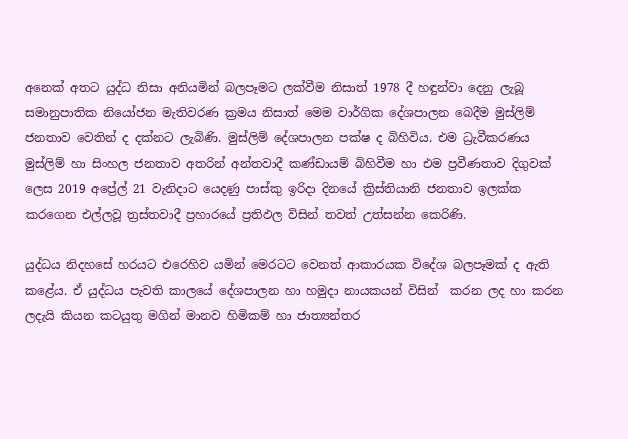අනෙක් අතට යුද්ධ නිසා අනියමින් බලපෑමට ලක්වීම නිසාත් 1978 දී හඳුන්වා දෙනු ලැබූ සමානුපාතික නියෝජන මැතිවරණ ක්‍රමය නිසාත් මෙම වාර්ගික දේශපාලන බෙදීම මුස්ලිම් ජනතාව වෙතින් ද දක්නට ලැබිණි. මුස්ලිම් දේශපාලන පක්ෂ ද බිහිවිය. එම ධ්‍රැවීකරණය මුස්ලිම් හා සිංහල ජනතාව අතරින් අන්තවාදී කණ්ඩායම් බිහිවීම හා එම ප්‍රවීණතාව දිගුවක් ලෙස 2019 අප්‍රේල් 21 වැනිදාට යෙදණු පාස්කු ඉරිදා දිනයේ ක්‍රිස්තියානි ජනතාව ඉලක්ක කරගෙන එල්ලවූ ත්‍රස්තවාදී ප්‍රහාරයේ ප්‍රතිඵල විසින් තවත් උත්සන්න කෙරිණි.

යුද්ධය නිදහසේ හරයට එරෙහිව යමින් මෙරටට වෙනත් ආකාරයක විදේශ බලපෑමක් ද ඇති කළේය. ඒ යුද්ධය පැවති කාලයේ දේශපාලන හා හමුදා නායකයන් විසින්  කරන ලද හා කරන ලදැයි කියන කටයුතු මගින් මානව හිමිකම් හා ජාත්‍යන්තර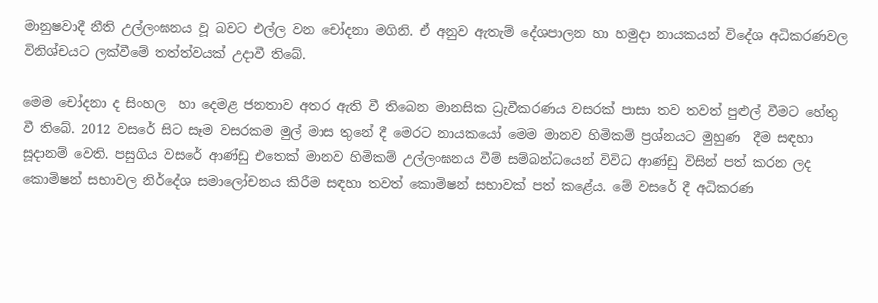මානුෂවාදී නීති උල්ලංඝනය වූ බවට එල්ල වන චෝදනා මගිනි. ඒ අනුව ඇතැම් දේශපාලන හා හමුදා නායකයන් විදේශ අධිකරණවල විනිශ්චයට ලක්වීමේ තත්ත්වයක් උදාවී තිබේ.

මෙම චෝදනා ද සිංහල  හා දෙමළ ජනතාව අතර ඇති වී තිබෙන මානසික ධ්‍රැවීකරණය වසරක් පාසා තව තවත් පුළුල් වීමට හේතු වී තිබේ. 2012 වසරේ සිට සෑම වසරකම මුල් මාස තුනේ දී මෙරට නායකයෝ මෙම මානව හිමිකම් ප්‍රශ්නයට මුහුණ  දීම සඳහා  සූදානම් වෙති. පසුගිය වසරේ ආණ්ඩු එතෙක් මානව හිමිකම් උල්ලංඝනය වීම් සම්බන්ධයෙන් විවිධ ආණ්ඩු විසින් පත් කරන ලද කොමිෂන් සභාවල නිර්දේශ සමාලෝචනය කිරීම සඳහා තවත් කොමිෂන් සභාවක් පත් කළේය. මේ වසරේ දී අධිකරණ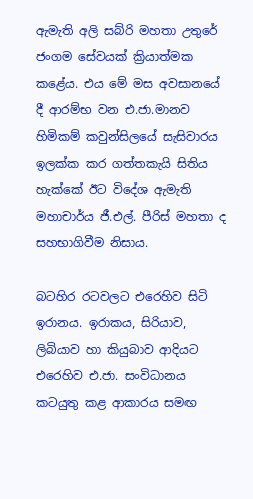ඇමැති අලි සබ්රි මහතා උතුරේ ජංගම සේවයක් ක්‍රියාත්මක කළේය. එය මේ මස අවසානයේ දී ආරම්භ වන එ.ජා.මානව හිමිකම් කවුන්සිලයේ සැසිවාරය ඉලක්ක කර ගත්තකැයි සිතිය හැක්කේ ඊට විදේශ ඇමැති මහාචාර්ය ජී.එල්. පීරිස් මහතා ද සහභාගිවීම නිසාය.

බටහිර රටවලට එරෙහිව සිටි ඉරානය. ඉරාකය, සිරියාව, ලිබියාව හා කියුබාව ආදියට එරෙහිව එ.ජා. සංවිධානය කටයුතු කළ ආකාරය සමඟ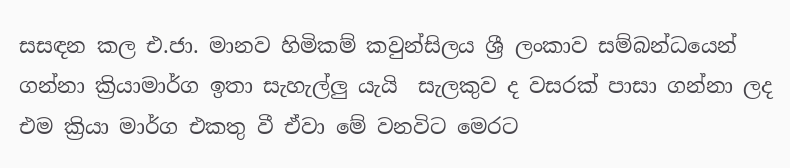සසඳන කල එ.ජා. මානව හිමිකම් කවුන්සිලය ශ්‍රී ලංකාව සම්බන්ධයෙන් ගන්නා ක්‍රියාමාර්ග ඉතා සැහැල්ලු යැයි  සැලකුව ද වසරක් පාසා ගන්නා ලද එම ක්‍රියා මාර්ග එකතු වී ඒවා මේ වනවිට මෙරට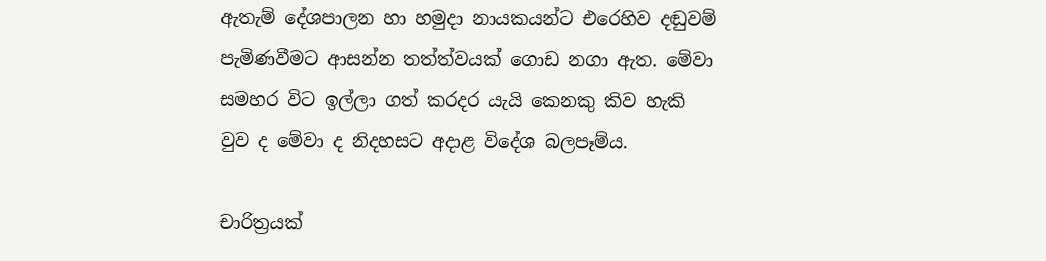ඇතැම් දේශපාලන හා හමුදා නායකයන්ට එරෙහිව දඬුවම් පැමිණවීමට ආසන්න තත්ත්වයක් ගොඩ නගා ඇත. මේවා සමහර විට ඉල්ලා ගත් කරදර යැයි කෙනකු කිව හැකි වුව ද මේවා ද නිදහසට අදාළ විදේශ බලපෑම්ය.

චාරිත්‍රයක්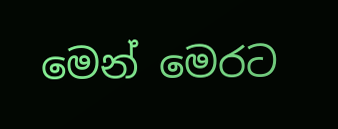මෙන් මෙරට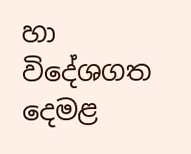හා විදේශගත දෙමළ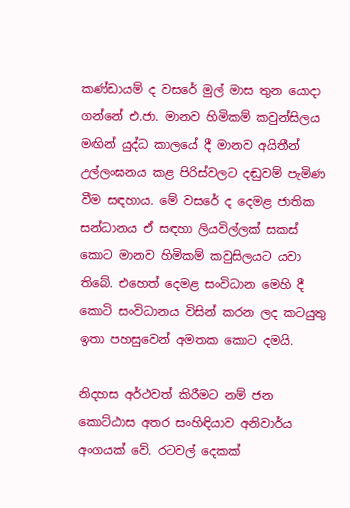කණ්ඩායම් ද වසරේ මුල් මාස තුන යොදා ගන්නේ එ.ජා. මානව හිමිකම් කවුන්සිලය මඟින් යුද්ධ කාලයේ දී මානව අයිතීන් උල්ලංඝනය කළ පිරිස්වලට දඬුවම් පැමිණ වීම සඳහාය. මේ වසරේ ද දෙමළ ජාතික සන්ධානය ඒ සඳහා ලියවිල්ලක් සකස් කොට මානව හිමිකම් කවුසිලයට යවා තිබේ. එහෙත් දෙමළ සංවිධාන මෙහි දී කොටි සංවිධානය විසින් කරන ලද කටයුතු ඉතා පහසුවෙන් අමතක කොට දමයි.

නිදහස අර්ථවත් කිරීමට නම් ජන කොට්ඨාස අතර සංහිඳියාව අනිවාර්ය අංගයක් වේ. රටවල් දෙකක්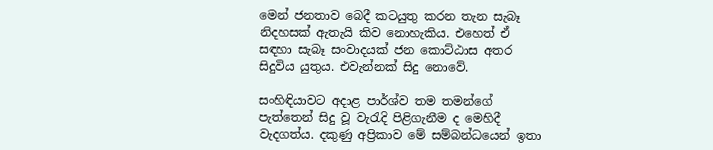මෙන් ජනතාව බෙදී කටයුතු කරන තැන සැබෑ නිදහසක් ඇතැයි කිව නොහැකිය. එහෙත් ඒ සඳහා සැබෑ සංවාදයක් ජන කොට්ඨාස අතර සිදුවිය යුතුය. එවැන්නක් සිදු නොවේ.

සංහිඳියාවට අදාළ පාර්ශ්ව තම තමන්ගේ පැත්තෙන් සිදු වූ වැරැදි පිළිගැනීම ද මෙහිදී   වැදගත්ය. දකුණු අප්‍රිකාව මේ සම්බන්ධයෙන් ඉතා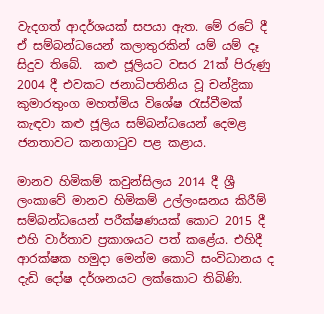වැදගත් ආදර්ශයක් සපයා ඇත. මේ රටේ දී ඒ සම්බන්ධයෙන් කලාතුරකින් යම් යම් දෑ සිදුව තිබේ.  කළු ජූලියට වසර 21ක් පිරුණු 2004 දී එවකට ජනාධිපතිනිය වූ චන්ද්‍රිකා කුමාරතුංග මහත්මිය විශේෂ රැස්වීමක් කැඳවා කළු ජූලිය සම්බන්ධයෙන් දෙමළ ජනතාවට කනගාටුව පළ කළාය.

මානව හිමිකම් කවුන්සිලය 2014 දී ශ්‍රී ලංකාවේ මානව හිමිකම් උල්ලංඝනය කිරීම් සම්බන්ධයෙන් පරීක්ෂණයක් කොට 2015 දී එහි වාර්තාව ප්‍රකාශයට පත් කළේය. එහිදී ආරක්ෂක හමුදා මෙන්ම කොටි සංවිධානය ද දැඩි දෝෂ දර්ශනයට ලක්කොට තිබිණි.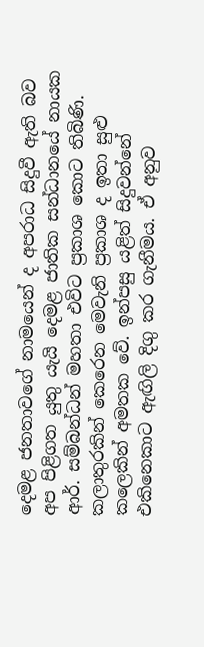දෙමළ ජනතාවගේ නාමයෙන් ද අපරාධ සිදුවී ඇති බව අප පිළිගත යුතු යැයි දෙමළ ජාතික සන්ධානයේ නායක ආර්. සම්බන්ධන් මහතා එවිට ප්‍රකාශ කොට තිබිණි. කලාතුරකින් කෙරෙන මෙවැනි ප්‍රකාශ ද ඉතා සුළු කලෙකින් අමතක වේ. ඉන්පසු යළිත් සිදුවන්නේ එකිනෙකාට ඇඟිලි දිගු කර ගැනීමය. ඒ අනුව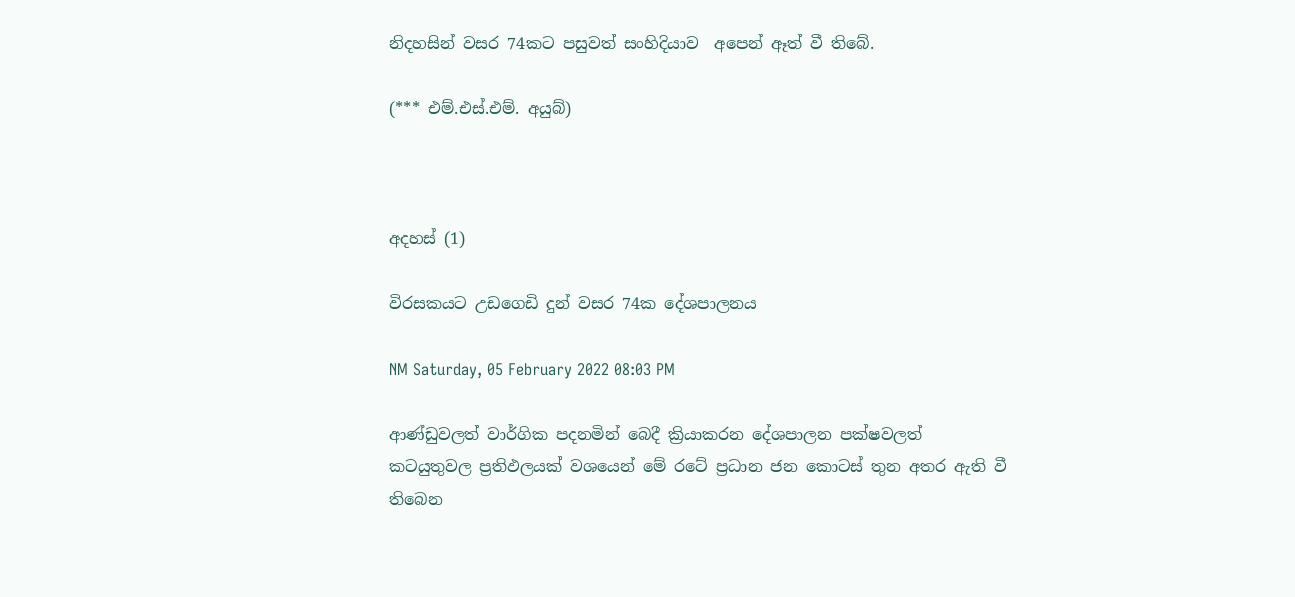නිදහසින් වසර 74කට පසුවත් සංහිදියාව  අපෙන් ඈත් වී තිබේ.

(*** එම්.එස්.එම්. අයුබ්)



අදහස් (1)

විරසකයට උඩගෙඩි දුන් වසර 74ක දේශපාලනය

NM Saturday, 05 February 2022 08:03 PM

ආණ්ඩුවලත් වාර්ගික පදනමින් බෙදී ක්‍රියාකරන දේශපාලන පක්ෂවලත් කටයුතුවල ප්‍රතිඵලයක් වශයෙන් මේ රටේ ප්‍රධාන ජන කොටස් තුන අතර ඇති වී තිබෙන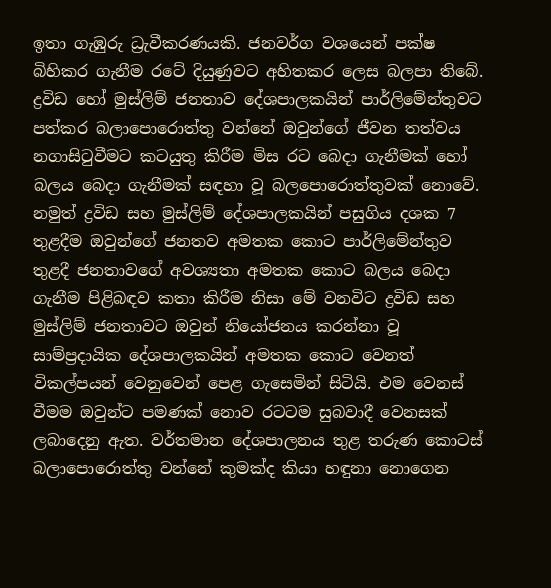ඉතා ගැඹුරු ධ්‍රැවීකරණයකි. ජනවර්ග වශයෙන් පක්ෂ බිහිකර ගැනීම රටේ දියුණුවට අහිතකර ලෙස බලපා තිබේ. ද්‍රවිඩ හෝ මුස්ලිම් ජනතාව දේශපාලකයින් පාර්ලිමේන්තුවට පත්කර බලාපොරොත්තු වන්නේ ඔවුන්ගේ ජීවන තත්වය නගාසිටුවීමට කටයුතු කිරීම මිස රට බෙදා ගැනීමක් හෝ බලය බෙදා ගැනීමක් සඳහා වූ බලපොරොත්තුවක් නොවේ. නමුත් ද්‍රවිඩ සහ මුස්ලිම් දේශපාලකයින් පසුගිය දශක 7 තුළදීම ඔවුන්ගේ ජනතව අමතක කොට පාර්ලිමේන්තුව තුළදී ජනතාවගේ අවශ්‍යතා අමතක කොට බලය බෙදා ගැනීම පිළිබඳව කතා කිරීම නිසා මේ වනවිට ද්‍රවිඩ සහ මුස්ලිම් ජනතාවට ඔවුන් නියෝජනය කරන්නා වූ සාම්ප්‍රදායික දේශපාලකයින් අමතක කොට වෙනත් විකල්පයන් වෙනුවෙන් පෙළ ගැසෙමින් සිටියි. එම වෙනස් වීමම ඔවුන්ට පමණක් නොව රටටම සුබවාදී වෙනසක් ලබාදෙනු ඇත. වර්තමාන දේශපාලනය තුළ තරුණ කොටස් බලාපොරොත්තු වන්නේ කුමක්ද කියා හඳුනා නොගෙන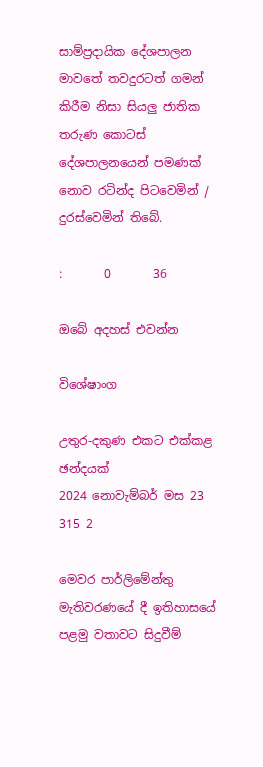සාම්ප්‍රදායික දේශපාලන මාවතේ තවදුරටත් ගමන් කිරීම නිසා සියලු ජාතික තරුණ කොටස් දේශපාලනයෙන් පමණක් නොව රටින්ද පිටවෙමින් / දුරස්වෙමින් තිබේ.

:       0       36

ඔබේ අදහස් එවන්න

විශේෂාංග

උතුර-දකුණ එකට එක්කළ ඡන්දයක්
2024 නොවැම්බර් මස 23 315 2

මෙවර පාර්ලිමේන්තු මැතිවරණයේ දී ඉතිහාසයේ පළමු වතාවට සිදුවීම්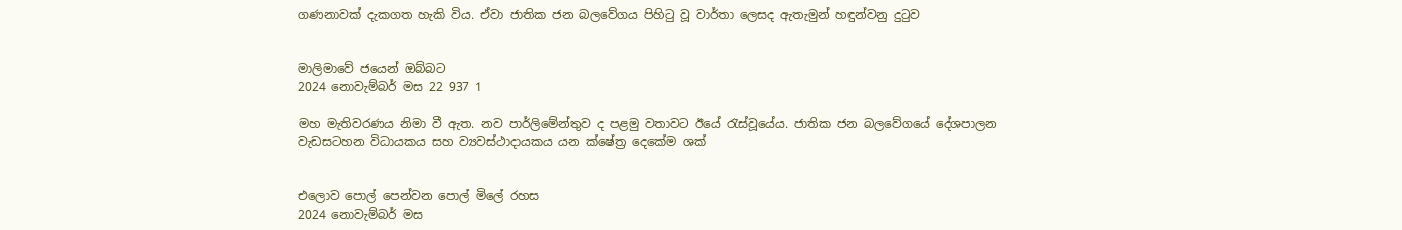ගණනාවක් දැකගත හැකි විය. ඒවා ජාතික ජන බලවේගය පිහිටු වූ වාර්තා ලෙසද ඇතැමුන් හඳුන්වනු දුටුව


මාලිමාවේ ජයෙන් ඔබ්බට
2024 නොවැම්බර් මස 22 937 1

මහ මැතිවරණය නිමා වී ඇත. නව පාර්ලිමේන්තුව ද පළමු වතාවට ඊයේ රැස්වූයේය. ජාතික ජන බලවේගයේ දේශපාලන වැඩසටහන විධායකය සහ ව්‍යවස්ථාදායකය යන ක්ෂේත්‍ර දෙකේම ශක්


එලොව පොල් පෙන්වන පොල් මිලේ රහස
2024 නොවැම්බර් මස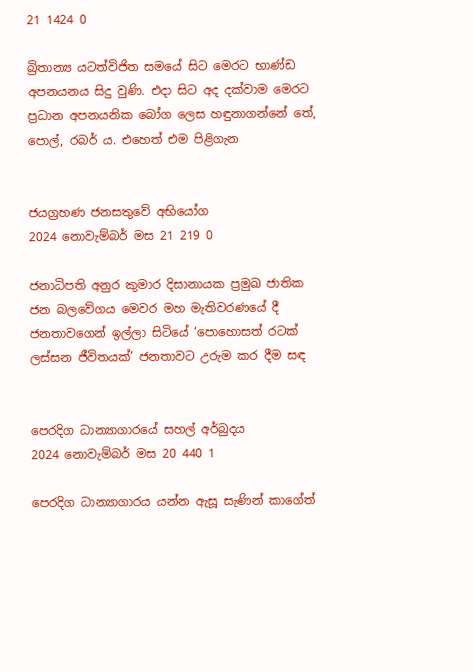21 1424 0

බ්‍රිතාන්‍ය යටත්විජිත සමයේ සිට මෙරට භාණ්ඩ අපනයනය සිදු වුණි. එදා සිට අද දක්වාම මෙරට ප්‍රධාන අපනයනික බෝග ලෙස හඳුනාගන්නේ තේ, පොල්, රබර් ය. එහෙත් එම පිළිගැන


ජයග්‍රහණ ජනසතුවේ අභියෝග
2024 නොවැම්බර් මස 21 219 0

ජනාධිපති අනුර කුමාර දිසානායක ප්‍රමුඛ ජාතික ජන බලවේගය මෙවර මහ මැතිවරණයේ දී ජනතාවගෙන් ඉල්ලා සිටියේ ‘පොහොසත් රටක් ලස්සන ජීවිතයක්’ ජනතාවට උරුම කර දීම සඳ


පෙරදිග ධාන්‍යාගාරයේ සහල් අර්බුදය
2024 නොවැම්බර් මස 20 440 1

පෙරදිග ධාන්‍යාගාරය යන්න ඇසූ සැණින් කාගේත්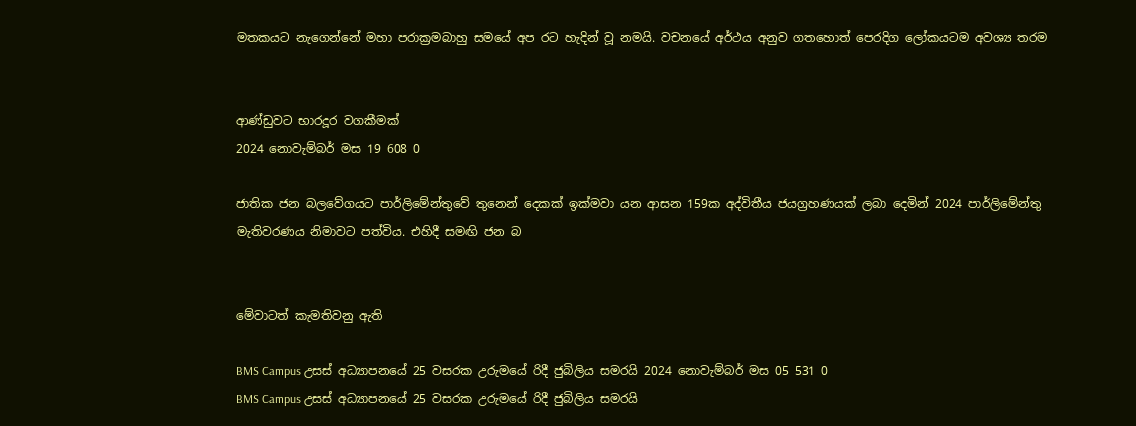මතකයට නැගෙන්නේ මහා පරාක්‍රමබාහු සමයේ අප රට හැදින් වූ නමයි. වචනයේ අර්ථය අනුව ගතහොත් පෙරදිග ලෝකයටම අවශ්‍ය තරම


ආණ්ඩුවට භාරදූර වගකීමක්
2024 නොවැම්බර් මස 19 608 0

ජාතික ජන බලවේගයට පාර්ලිමේන්තුවේ තුනෙන් දෙකක් ඉක්මවා යන ආසන 159ක අද්විතීය ජයග්‍රහණයක් ලබා දෙමින් 2024 පාර්ලිමේන්තු මැතිවරණය නිමාවට පත්විය. එහිදී සමඟි ජන බ


මේවාටත් කැමතිවනු ඇති

BMS Campus උසස් අධ්‍යාපනයේ 25 වසරක උරුමයේ රිදී ජුබිලිය සමරයි 2024 නොවැම්බර් මස 05 531 0
BMS Campus උසස් අධ්‍යාපනයේ 25 වසරක උරුමයේ රිදී ජුබිලිය සමරයි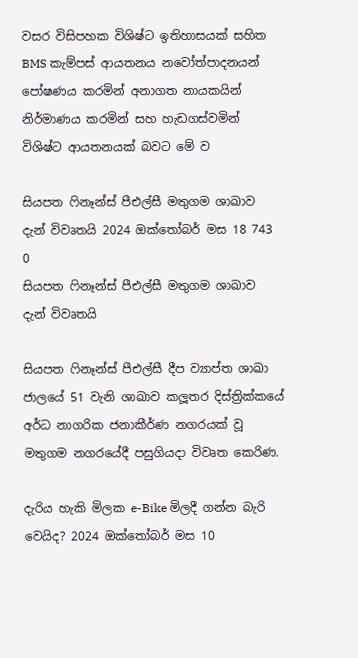වසර විසිපහක විශිෂ්ට ඉතිහාසයක් සහිත BMS කැම්පස් ආයතනය නවෝත්පාදනයන් පෝෂණය කරමින් අනාගත නායකයින් නිර්මාණය කරමින් සහ හැඩගස්වමින් විශිෂ්ට ආයතනයක් බවට මේ ව

සියපත ෆිනෑන්ස් පීඑල්සී මතුගම ශාඛාව දැන් විවෘතයි 2024 ඔක්තෝබර් මස 18 743 0
සියපත ෆිනෑන්ස් පීඑල්සී මතුගම ශාඛාව දැන් විවෘතයි

සියපත ෆිනෑන්ස් පීඑල්සී දීප ව්‍යාප්ත ශාඛා ජාලයේ 51 වැනි ශාඛාව කලූතර දිස්ත්‍රික්කයේ අර්ධ නාගරික ජනාකීර්ණ නගරයක් වූ මතුගම නගරයේදී පසුගියදා විවෘත කෙරිණ.

දැරිය හැකි මිලක e-Bike මිලදී ගන්න බැරි වෙයිද? 2024 ඔක්තෝබර් මස 10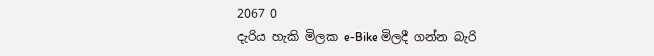2067 0
දැරිය හැකි මිලක e-Bike මිලදී ගන්න බැරි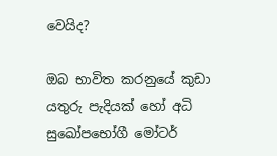වෙයිද?

ඔබ භාවිත කරනුයේ කුඩා යතුරු පැදියක් හෝ අධි සුඛෝපභෝගී මෝටර්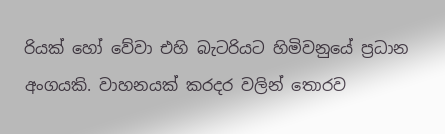රියක් හෝ වේවා එහි බැටරියට හිමිවනුයේ ප්‍රධාන අංගයකි. වාහනයක් කරදර වලින් තොරව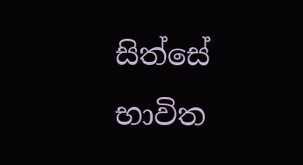සිත්සේ භාවිත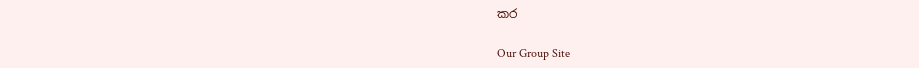කර

Our Group Site